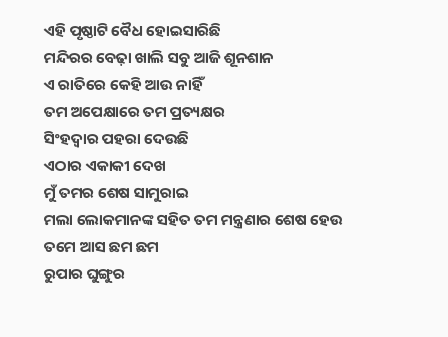ଏହି ପୃଷ୍ଠାଟି ବୈଧ ହୋଇସାରିଛି
ମନ୍ଦିରର ବେଢ଼ା ଖାଲି ସବୁ ଆଜି ଶୂନଶାନ
ଏ ରାତିରେ କେହି ଆଉ ନାହିଁ
ତମ ଅପେକ୍ଷାରେ ତମ ପ୍ରତ୍ୟକ୍ଷର
ସିଂହଦ୍ୱାର ପହରା ଦେଉଛି
ଏଠାର ଏକାକୀ ଦେଖ
ମୁଁ ତମର ଶେଷ ସାମୁରାଇ
ମଲା ଲୋକମାନଙ୍କ ସହିତ ତମ ମନ୍ତ୍ରଣାର ଶେଷ ହେଉ
ତମେ ଆସ ଛମ ଛମ
ରୁପାର ଘୁଙ୍ଗୁର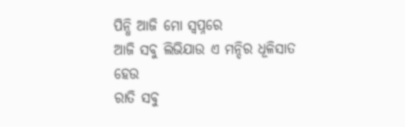ପିନ୍ଧି ଆଜି ମୋ ସ୍ୱପ୍ନରେ
ଆଜି ସବୁ ଲିଭିଯାଉ ଏ ମନ୍ଦିର ଧୂଳିସାତ ହେଉ
ରାତି ସବୁ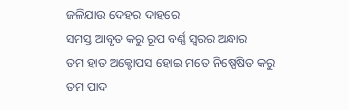ଜଳିଯାଉ ଦେହର ଦାହରେ
ସମସ୍ତ ଆବୃତ କରୁ ରୂପ ବର୍ଣ୍ଣ ସ୍ୱରର ଅନ୍ଧାର
ତମ ହାତ ଅକ୍ଟୋପସ ହୋଇ ମତେ ନିଷ୍ପେଷିତ କରୁ
ତମ ପାଦ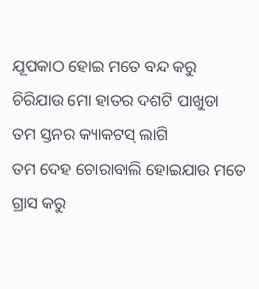ଯୂପକାଠ ହୋଇ ମତେ ବନ୍ଦ କରୁ
ଚିରିଯାଉ ମୋ ହାତର ଦଶଟି ପାଖୁଡା
ତମ ସ୍ତନର କ୍ୟାକଟସ୍ ଲାଗି
ତମ ଦେହ ଚୋରାବାଲି ହୋଇଯାଉ ମତେ ଗ୍ରାସ କରୁ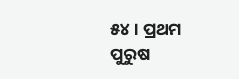୫୪ । ପ୍ରଥମ ପୁରୁଷ